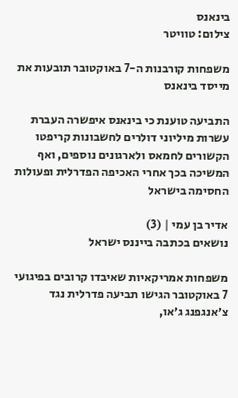בינאנס
צילום: טוויטר

משפחות קורבנות ה-7 באוקטובר תובעות את מייסד בינאנס

התביעה טוענת כי בינאנס איפשרה העברת עשרות מיליוני דולרים לחשבונות קריפטו הקשורים לחמאס ולארגונים נוספים, ואף המשיכה בכך אחרי האכיפה הפדרלית ופעולות החסימה בישראל

אדיר בן עמי | (3)
נושאים בכתבה בייננס ישראל

משפחות אמריקאיות שאיבדו קרובים בפיגועי 7 באוקטובר הגישו תביעה פדרלית נגד צ׳אנגפנג ג׳או,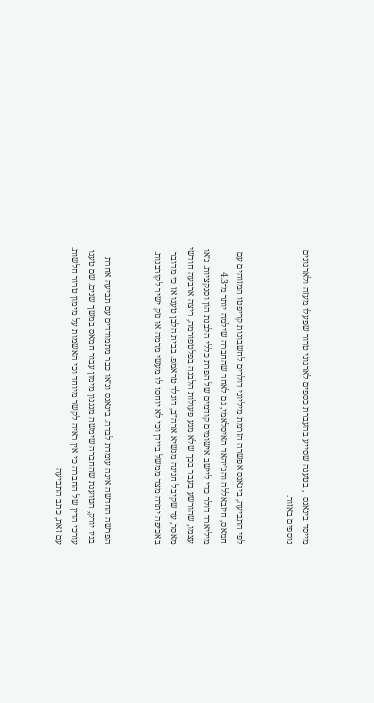מייסד בינאנס  , בטענה שסייע בהעברת כספים לארגוני טרור שפעלו מעזה ולארגונים נוספים באזור.


לפי התביעה, בינאנס אפשרה הזרמת מיליוני דולרים לחשבונות קריפטו המזוהים עם חמאס, חיזבאללה והג׳יהאד האיסלאמי, גם לאחר שהחברה שילמה יותר מ־4.3 מיליארד דולר כדי ליישב אישומים קודמים של הפרת כללי הלבנת הון וסנקציות. ג׳או עצמו, שהורשע בעבר בכך שלא מנע פעולות הלבנה בפלטפורמה, ריצה ארבעה חודשי מאסר, עד שקיבל חנינה מנשיא ארה״ב, דונלד טראמפ. בבית הלבן טענו אז כי מדובר באכיפה יתרה מצד ממשל ביידן וכי לא יוחסו לו מעשי מרמה או נזק ישיר לקורבנות.


הפרשה החדשה אינה עומדת לבדה. בינאנס וג׳או כבר מתמודדים עם תביעה אחרת בניו יורק, הטוענת שהחברה שימשה מנגנון מימון עבור חמאס במשך שנים. שם טענו עורכי הדין של החברה כי אין ראיה לקשר מיוחד וכי האשמות על מימון טרור חלשות. עם זאת, כתב התביעה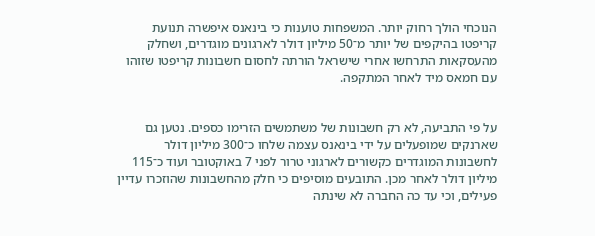הנוכחי הולך רחוק יותר. המשפחות טוענות כי בינאנס איפשרה תנועת קריפטו בהיקפים של יותר מ־50 מיליון דולר לארגונים מוגדרים, ושחלק מהעסקאות התרחשו אחרי שישראל הורתה לחסום חשבונות קריפטו שזוהו עם חמאס מיד לאחר המתקפה.


על פי התביעה, לא רק חשבונות של משתמשים הזרימו כספים. נטען גם שארנקים שמופעלים על ידי בינאנס עצמה שלחו כ־300 מיליון דולר לחשבונות המוגדרים כקשורים לארגוני טרור לפני 7 באוקטובר ועוד כ־115 מיליון דולר לאחר מכן. התובעים מוסיפים כי חלק מהחשבונות שהוזכרו עדיין פעילים, וכי עד כה החברה לא שינתה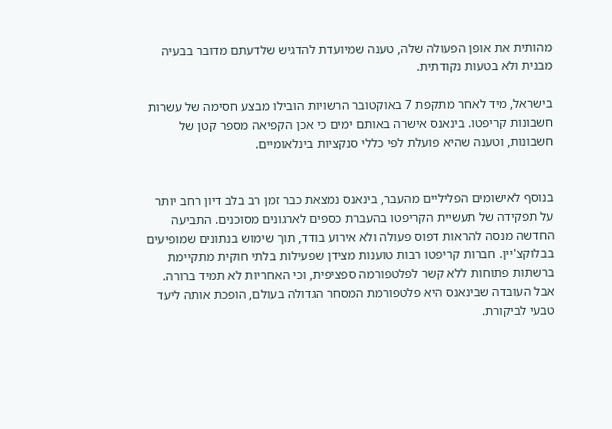מהותית את אופן הפעולה שלה, טענה שמיועדת להדגיש שלדעתם מדובר בבעיה מבנית ולא בטעות נקודתית.

בישראל, מיד לאחר מתקפת 7 באוקטובר הרשויות הובילו מבצע חסימה של עשרות חשבונות קריפטו. בינאנס אישרה באותם ימים כי אכן הקפיאה מספר קטן של חשבונות, וטענה שהיא פועלת לפי כללי סנקציות בינלאומיים.


בנוסף לאישומים הפליליים מהעבר, בינאנס נמצאת כבר זמן רב בלב דיון רחב יותר על תפקידה של תעשיית הקריפטו בהעברת כספים לארגונים מסוכנים. התביעה החדשה מנסה להראות דפוס פעולה ולא אירוע בודד, תוך שימוש בנתונים שמופיעים בבלוקצ'יין. חברות קריפטו רבות טוענות מצידן שפעילות בלתי חוקית מתקיימת ברשתות פתוחות ללא קשר לפלטפורמה ספציפית, וכי האחריות לא תמיד ברורה. אבל העובדה שבינאנס היא פלטפורמת המסחר הגדולה בעולם, הופכת אותה ליעד טבעי לביקורת.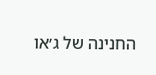החנינה של ג׳או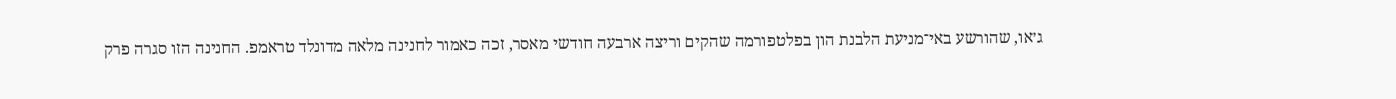ג׳או, שהורשע באי־מניעת הלבנת הון בפלטפורמה שהקים וריצה ארבעה חודשי מאסר, זכה כאמור לחנינה מלאה מדונלד טראמפ. החנינה הזו סגרה פרק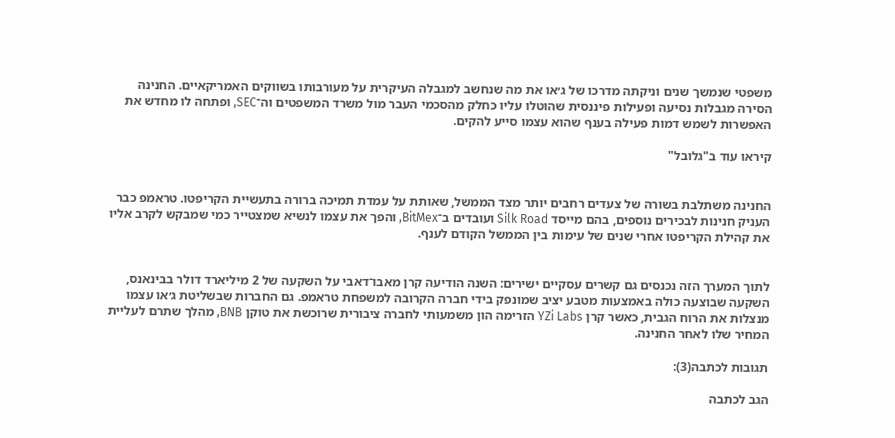משפטי שנמשך שנים וניקתה מדרכו של ג׳או את מה שנחשב למגבלה העיקרית על מעורבותו בשווקים האמריקאיים. החנינה הסירה מגבלות נסיעה ופעילות פיננסית שהוטלו עליו כחלק מהסכמי העבר מול משרד המשפטים וה־SEC, ופתחה לו מחדש את האפשרות לשמש דמות פעילה בענף שהוא עצמו סייע להקים.

קיראו עוד ב"גלובל"


החנינה משתלבת בשורה של צעדים רחבים יותר מצד הממשל, שאותת על עמדת תמיכה ברורה בתעשיית הקריפטו. טראמפ כבר העניק חנינות לבכירים נוספים, בהם מייסד Silk Road ועובדים ב־BitMex, והפך את עצמו לנשיא שמצטייר כמי שמבקש לקרב אליו את קהילת הקריפטו אחרי שנים של עימות בין הממשל הקודם לענף.


לתוך המערך הזה נכנסים גם קשרים עסקיים ישירים: השנה הודיעה קרן מאבו־דאבי על השקעה של 2 מיליארד דולר בבינאנס, השקעה שבוצעה כולה באמצעות מטבע יציב שמונפק בידי חברה הקרובה למשפחת טראמפ. גם החברות שבשליטת ג׳או עצמו מנצלות את הרוח הגבית, כאשר קרן YZi Labs הזרימה הון משמעותי לחברה ציבורית שרוכשת את טוקן BNB, מהלך שתרם לעליית המחיר שלו לאחר החנינה.

תגובות לכתבה(3):

הגב לכתבה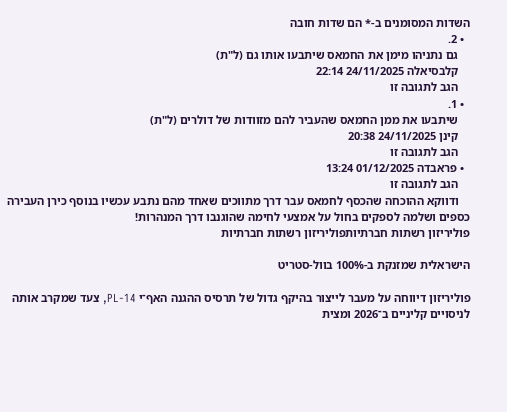השדות המסומנים ב-* הם שדות חובה
  • 2.
    גם נתניהו מימן את החמאס שיתבעו אותו גם (ל"ת)
    קלבסיאלה 24/11/2025 22:14
    הגב לתגובה זו
  • 1.
    שיתבעו את ממן החמאס שהעביר להם מזוודות של דולרים (ל"ת)
    קינן 24/11/2025 20:38
    הגב לתגובה זו
  • פראבדה 01/12/2025 13:24
    הגב לתגובה זו
    ודווקא ההוכחה שהכסף לחמאס עבר דרך מתווכים שאחד מהם נתבע עכשיו בנוסף כירן העבירה כספים ושלמה לספקים בחול על אמצעי לחימה שהוגנבו דרך המנהרות!
פוליריזון רשתות חברתיותפוליריזון רשתות חברתיות

הישראלית שמזנקת ב-100% בוול-סטריט

פוליריזון דיווחה על מעבר לייצור בהיקף גדול של תרסיס ההגנה האף־י PL-14, צעד שמקרב אותה לניסויים קליניים ב־2026 ומצית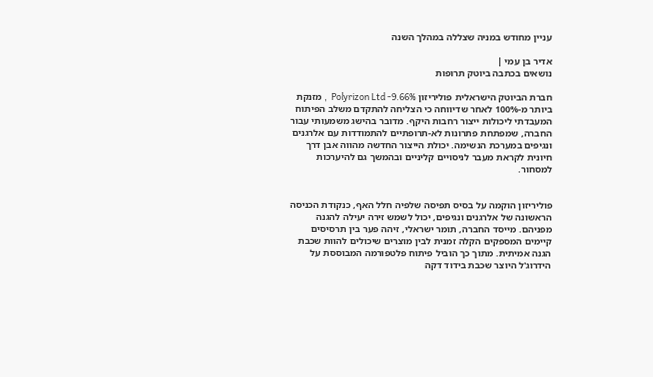עניין מחודש במניה שצללה במהלך השנה

אדיר בן עמי |
נושאים בכתבה ביוטק תרופות

חברת הביוטק הישראלית פוליריזון Polyrizon Ltd -9.66%  , מזנקת ביותר מ-100% לאחר שדיווחה כי הצליחה להתקדם משלב הפיתוח המעבדתי ליכולות ייצור רחבות היקף. מדובר בהישג משמעותי עבור החברה, שמפתחת פתרונות לא-תרופתיים להתמודדות עם אלרגנים ונגיפים במערכת הנשימה. יכולת הייצור החדשה מהווה אבן דרך חיונית לקראת מעבר לניסויים קליניים ובהמשך גם להיערכות למסחור.


פוליריזון הוקמה על בסיס תפיסה שלפיה חלל האף, כנקודת הכניסה הראשונה של אלרגנים ונגיפים, יכול לשמש זירה יעילה להגנה מפניהם. מייסד החברה, תומר ישראלי, זיהה פער בין תרסיסים קיימים המספקים הקלה זמנית לבין מוצרים שיכולים להוות שכבת הגנה אמיתית. מתוך כך הוביל פיתוח פלטפורמה המבוססת על הידרוג'ל היוצר שכבת בידוד דקה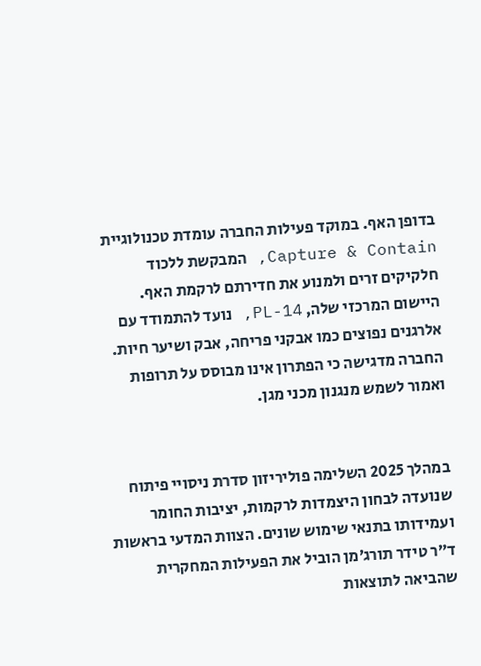בדופן האף. במוקד פעילות החברה עומדת טכנולוגיית Capture & Contain, המבקשת ללכוד חלקיקים זרים ולמנוע את חדירתם לרקמת האף. היישום המרכזי שלה, PL-14, נועד להתמודד עם אלרגנים נפוצים כמו אבקני פריחה, אבק ושיער חיות. החברה מדגישה כי הפתרון אינו מבוסס על תרופות ואמור לשמש מנגנון מכני מגן.


במהלך 2025 השלימה פוליריזון סדרת ניסויי פיתוח שנועדה לבחון היצמדות לרקמות, יציבות החומר ועמידותו בתנאי שימוש שונים. הצוות המדעי בראשות ד״ר טידר תורג׳מן הוביל את הפעילות המחקרית שהביאה לתוצאות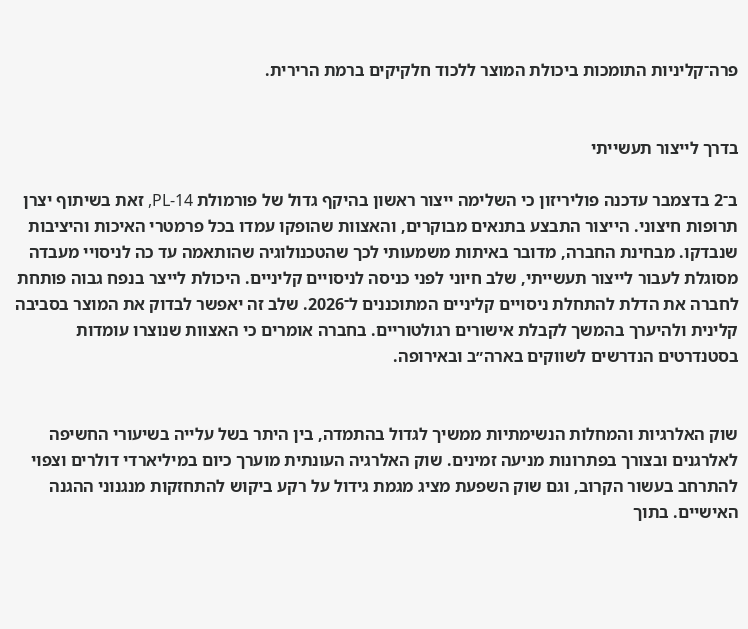פרה־קליניות התומכות ביכולת המוצר ללכוד חלקיקים ברמת הרירית.


בדרך לייצור תעשייתי

ב־2 בדצמבר עדכנה פוליריזון כי השלימה ייצור ראשון בהיקף גדול של פורמולת PL-14, זאת בשיתוף יצרן תרופות חיצוני. הייצור התבצע בתנאים מבוקרים, והאצוות שהופקו עמדו בכל פרמטרי האיכות והיציבות שנבדקו. מבחינת החברה, מדובר באיתות משמעותי לכך שהטכנולוגיה שהותאמה עד כה לניסויי מעבדה מסוגלת לעבור לייצור תעשייתי, שלב חיוני לפני כניסה לניסויים קליניים. היכולת לייצר בנפח גבוה פותחת לחברה את הדלת להתחלת ניסויים קליניים המתוכננים ל־2026. שלב זה יאפשר לבדוק את המוצר בסביבה קלינית ולהיערך בהמשך לקבלת אישורים רגולטוריים. בחברה אומרים כי האצוות שנוצרו עומדות בסטנדרטים הנדרשים לשווקים בארה״ב ובאירופה.


שוק האלרגיות והמחלות הנשימתיות ממשיך לגדול בהתמדה, בין היתר בשל עלייה בשיעורי החשיפה לאלרגנים ובצורך בפתרונות מניעה זמינים. שוק האלרגיה העונתית מוערך כיום במיליארדי דולרים וצפוי להתרחב בעשור הקרוב, וגם שוק השפעת מציג מגמת גידול על רקע ביקוש להתחזקות מנגנוני ההגנה האישיים. בתוך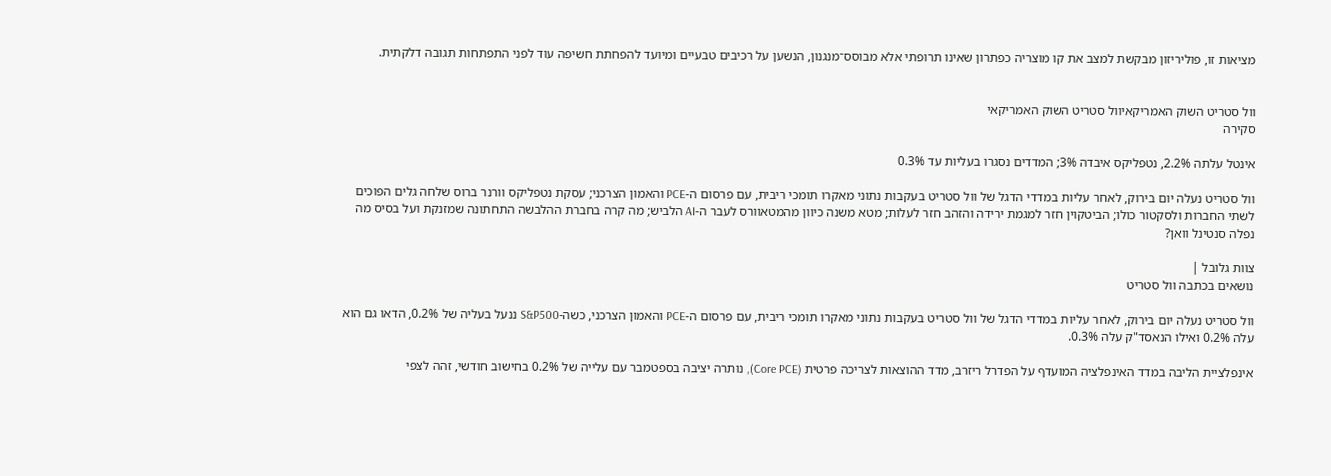מציאות זו, פוליריזון מבקשת למצב את קו מוצריה כפתרון שאינו תרופתי אלא מבוסס־מנגנון, הנשען על רכיבים טבעיים ומיועד להפחתת חשיפה עוד לפני התפתחות תגובה דלקתית.


וול סטריט השוק האמריקאיוול סטריט השוק האמריקאי
סקירה

אינטל עלתה 2.2%, נטפליקס איבדה 3%; המדדים נסגרו בעליות עד 0.3%

וול סטריט נעלה יום בירוק, לאחר עליות במדדי הדגל של וול סטריט בעקבות נתוני מאקרו תומכי ריבית, עם פרסום ה-PCE והאמון הצרכני; עסקת נטפליקס וורנר ברוס שלחה גלים הפוכים לשתי החברות ולסקטור כולו; הביטקוין חזר למגמת ירידה והזהב חזר לעלות; מטא משנה כיוון מהמטאוורס לעבר ה-AI הלביש; מה קרה בחברת ההלבשה התחתונה שמזנקת ועל בסיס מה נפלה סנטינל וואן?

צוות גלובל |
נושאים בכתבה וול סטריט

וול סטריט נעלה יום בירוק, לאחר עליות במדדי הדגל של וול סטריט בעקבות נתוני מאקרו תומכי ריבית, עם פרסום ה-PCE והאמון הצרכני, כשה-S&P500 ננעל בעליה של 0.2%, הדאו גם הוא עלה 0.2% ואילו הנאסד"ק עלה 0.3%.

אינפלציית הליבה במדד האינפלציה המועדף על הפדרל ריזרב, מדד ההוצאות לצריכה פרטית (Core PCE), נותרה יציבה בספטמבר עם עלייה של 0.2% בחישוב חודשי, זהה לצפי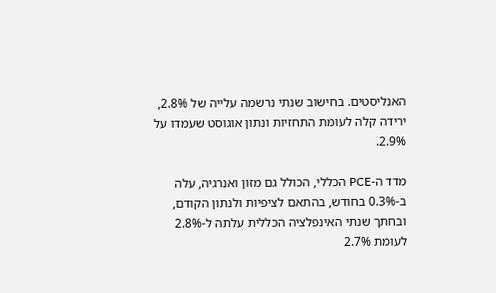האנליסטים. בחישוב שנתי נרשמה עלייה של 2.8%, ירידה קלה לעומת התחזיות ונתון אוגוסט שעמדו על 2.9%.

מדד ה-PCE הכללי, הכולל גם מזון ואנרגיה, עלה ב-0.3% בחודש, בהתאם לציפיות ולנתון הקודם, ובחתך שנתי האינפלציה הכללית עלתה ל-2.8% לעומת 2.7%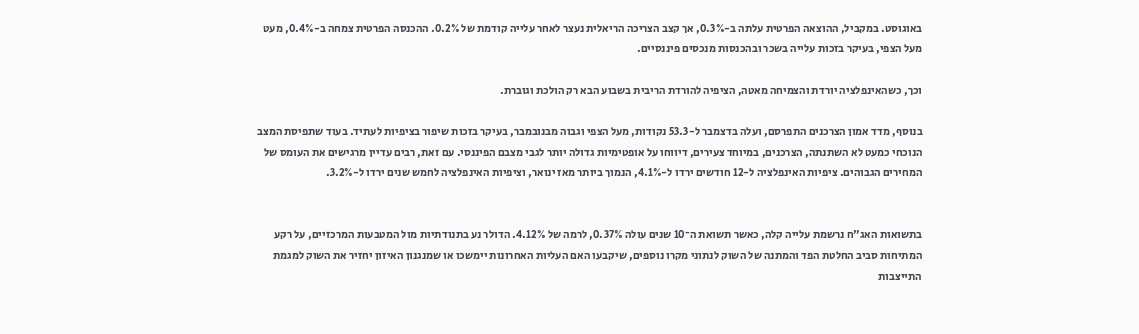באוגוסט. במקביל, ההוצאה הפרטית עלתה ב-0.3%, אך קצב הצריכה הריאלית נעצר לאחר עלייה קודמת של 0.2%. ההכנסה הפרטית צמחה ב-0.4%, מעט מעל הצפי, בעיקר בזכות עלייה בשכר ובהכנסות מנכסים פיננסיים.

וכך, כשהאינפלציה יורדת והצמיחה מאטה, הציפיה להורדת הריבית בשבוע הבא רק הולכת וגוברת.

בנוסף, מדד אמון הצרכנים התפרסם, ועלה בדצמבר ל-53.3 נקודות, מעל הצפי וגבוה מבנובמבר, בעיקר בזכות שיפור בציפיות לעתיד. בעוד שתפיסת המצב הנוכחי כמעט לא השתנתה, הצרכנים, במיוחד צעירים, דיווחו על אופטימיות גדולה יותר לגבי מצבם הפיננסי. עם זאת, רבים עדיין מרגישים את העומס של המחירים הגבוהים. ציפיות האינפלציה ל-12 חודשים ירדו ל-4.1%, הנמוך ביותר מאז ינואר, וציפיות האינפלציה לחמש שנים ירדו ל-3.2%.


בתשואות האג"ח נרשמת עלייה קלה, כאשר תשואת ה־10 שנים עולה 0.37%, לרמה של 4.12%. הדולר נע בתנודתיות מול המטבעות המרכזיים, על רקע המתיחות סביב החלטת הפד והמתנה של השוק לנתוני מקרו נוספים, שיקבעו האם העליות האחרונות יימשכו או שמנגנון האיזון יחזיר את השוק למגמת התייצבות